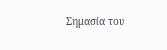Σημασία του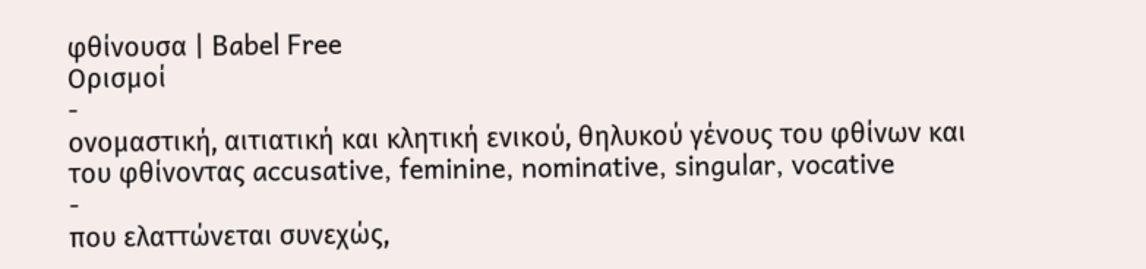φθίνουσα | Babel Free
Ορισμοί
-
ονομαστική, αιτιατική και κλητική ενικού, θηλυκού γένους του φθίνων και του φθίνοντας accusative, feminine, nominative, singular, vocative
-
που ελαττώνεται συνεχώς,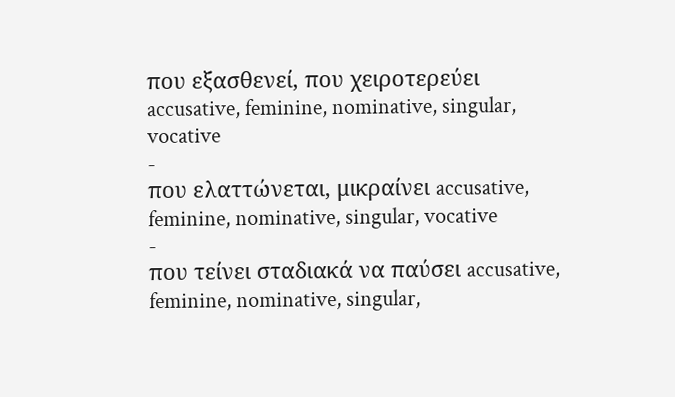που εξασθενεί, που χειροτερεύει accusative, feminine, nominative, singular, vocative
-
που ελαττώνεται, μικραίνει accusative, feminine, nominative, singular, vocative
-
που τείνει σταδιακά να παύσει accusative, feminine, nominative, singular,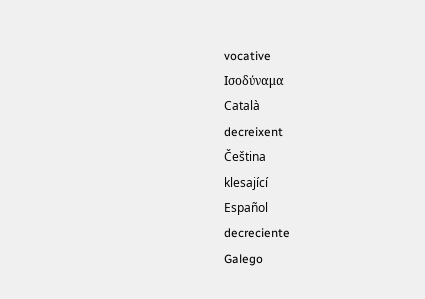vocative
Ισοδύναμα
Català
decreixent
Čeština
klesající
Español
decreciente
Galego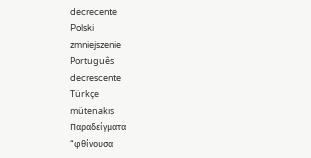decrecente
Polski
zmniejszenie
Português
decrescente
Türkçe
mütenakıs
Παραδείγματα
“φθίνουσα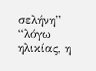σελήνη”
“λόγω ηλικίας, η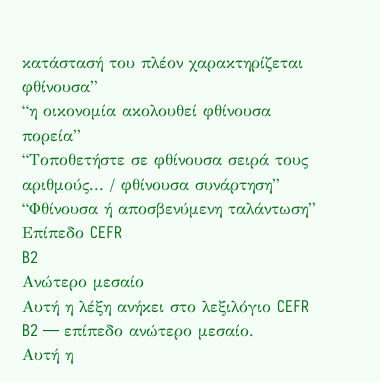κατάστασή του πλέον χαρακτηρίζεται φθίνουσα”
“η οικονομία ακολουθεί φθίνουσα πορεία”
“Τοποθετήστε σε φθίνουσα σειρά τους αριθμούς... / φθίνουσα συνάρτηση”
“Φθίνουσα ή αποσβενύμενη ταλάντωση”
Επίπεδο CEFR
B2
Ανώτερο μεσαίο
Αυτή η λέξη ανήκει στο λεξιλόγιο CEFR B2 — επίπεδο ανώτερο μεσαίο.
Αυτή η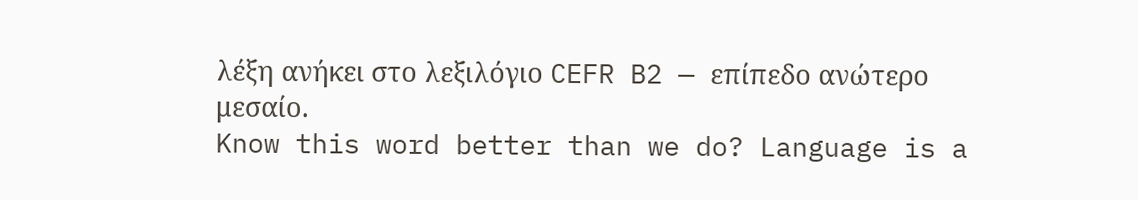λέξη ανήκει στο λεξιλόγιο CEFR B2 — επίπεδο ανώτερο μεσαίο.
Know this word better than we do? Language is a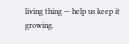living thing — help us keep it growing.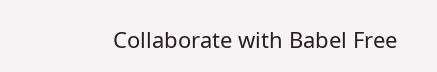Collaborate with Babel Free